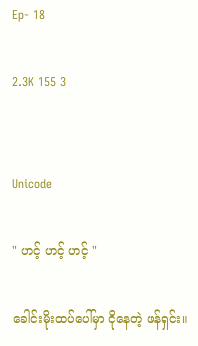Ep- 18

2.3K 155 3


Unicode

" ဟင့် ဟင့် ဟင့် "

ခေါင်းမိုးထပ်ပေါ်မှာ ငိုနေတဲ့ ဖန်ရှင်း။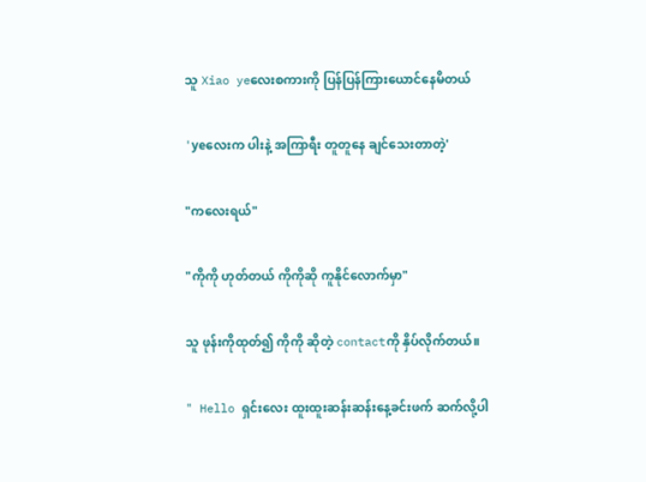သူ Xiao yeလေးစကားကို ပြန်ပြန်ကြားယောင်နေမိတယ်

'yeလေးက ပါးနဲ့ အကြာရီး တူတူနေ ချင်သေးတာတဲ့'

"ကလေးရယ်"

"ကိုကို ဟုတ်တယ် ကိုကိုဆို ကူနိုင်လောက်မှာ"

သူ ဖုန်းကိုထုတ်၍ ကိုကို ဆိုတဲ့ contactကို နှိပ်လိုက်တယ်။

" Hello ရှင်းလေး ထူးထူးဆန်းဆန်းနေ့ခင်းဖက် ဆက်လို့ပါ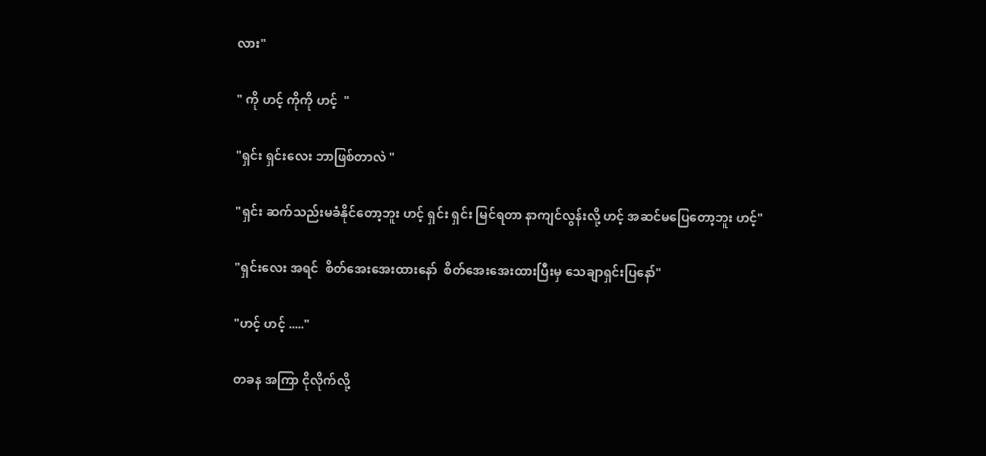လား"

" ကို ဟင့် ကိုကို ဟင့်  "

"ရှင်း ရှင်းလေး ဘာဖြစ်တာလဲ "

"ရှင်း ဆက်သည်းမခံနိုင်တော့ဘူး ဟင့် ရှင်း ရှင်း မြင်ရတာ နာကျင်လွန်းလို့ ဟင့် အဆင်မပြေတော့ဘူး ဟင့်"

"ရှင်းလေး အရင်  စိတ်အေးအေးထားနော်  စိတ်အေးအေးထားပြီးမှ သေချာရှင်းပြနော်"

"ဟင့် ဟင့် ....."

တခန အကြာ ငိုလိုက်လို့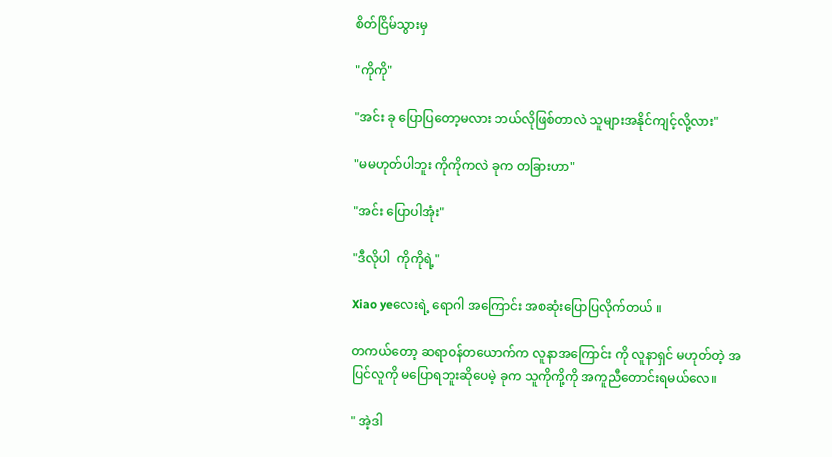စိတ်ငြိမ်သွားမှ

"ကိုကို"

"အင်း‌ ခု ပြောပြတော့မလား ဘယ်လိုဖြစ်တာလဲ သူများအနိုင်ကျင့်လို့လား"

"မမဟုတ်ပါဘူး ကိုကိုကလဲ ခုက တခြားဟာ"

"အင်း ပြောပါအုံး"

"ဒီလိုပါ  ကိုကိုရဲ့"

Xiao yeလေးရဲ့ ရောဂါ အကြောင်း အစဆုံးပြောပြလိုက်တယ် ။

တကယ်တော့ ဆရာ၀န်တယောက်က လူနာအကြောင်း ကို လူနာရှင် မဟုတ်တဲ့ အပြင်လူကို မပြောရဘူးဆိုပေမဲ့ ခုက သူကိုကို့ကို အကူညီတောင်းရမယ်လေ။

" အဲ့ဒါ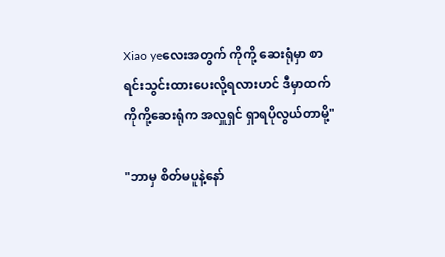Xiao yeလေးအတွက် ကိုကို့ ဆေးရုံမှာ စာရင်းသွင်းထားပေးလို့ရလားဟင် ဒီမှာထက် ကိုကို့ဆေးရုံက အလှူရှင် ရှာရပိုလွယ်တာမို့"

"ဘာမှ စိတ်မပူနဲ့နော်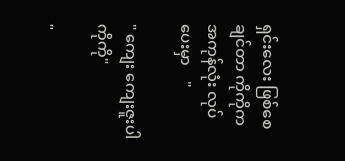ရှင်းလေး ဖြစ်စေချင်တာ ကိုကိုက အကုန်လုံး လုပ်ပေးမှာ    "

" ကျေး ကျေးဇူးပါ ကိုကို"

"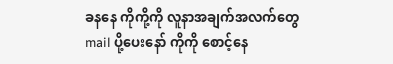ခနနေ ကိုကို့ကို လူနာအချက်အလက်တွေ mail ပို့ပေးနော် ကိုကို စောင့်နေ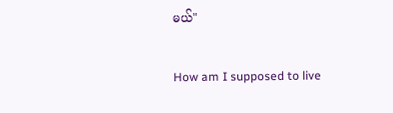မယ်"

How am I supposed to live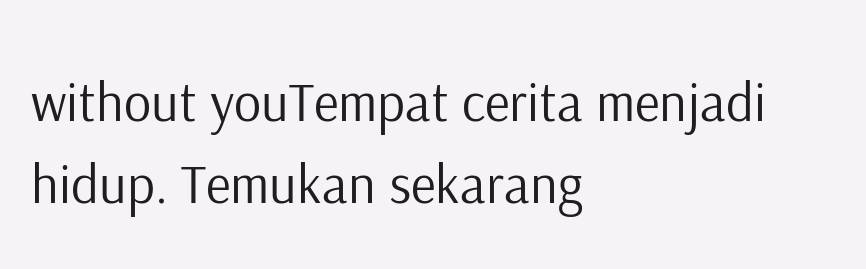without youTempat cerita menjadi hidup. Temukan sekarang